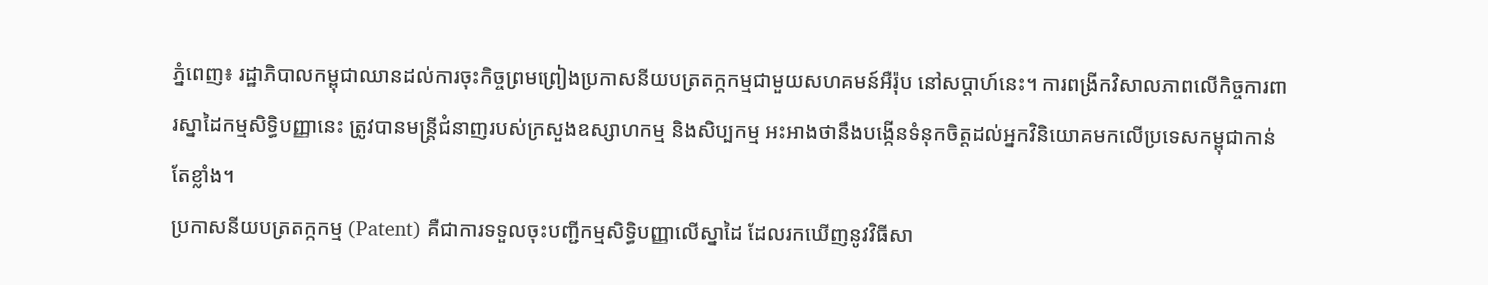ភ្នំពេញ៖ រដ្ឋាភិបាលកម្ពុជាឈានដល់ការចុះកិច្ចព្រមព្រៀងប្រកាសនីយបត្រតក្កកម្មជាមួយសហគមន៍អឺរ៉ុប នៅសប្ដាហ៍នេះ។ ការពង្រីកវិសាលភាពលើកិច្ចការពារស្នាដៃកម្មសិទ្ធិបញ្ញានេះ ត្រូវបានមន្ត្រីជំនាញរបស់ក្រសួងឧស្សាហកម្ម និងសិប្បកម្ម អះអាងថានឹងបង្កើនទំនុកចិត្តដល់អ្នកវិនិយោគមកលើប្រទេសកម្ពុជាកាន់តែខ្លាំង។
ប្រកាសនីយបត្រតក្កកម្ម (Patent) គឺជាការទទួលចុះបញ្ជីកម្មសិទ្ធិបញ្ញាលើស្នាដៃ ដែលរកឃើញនូវវិធីសា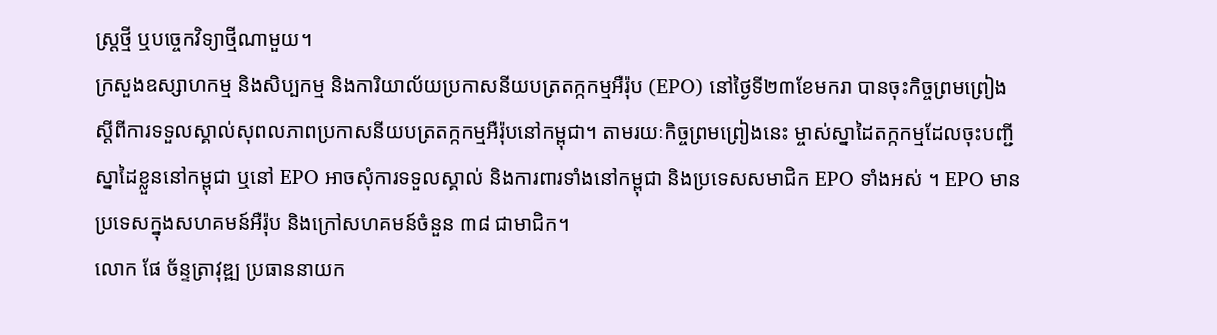ស្ត្រថ្មី ឬបច្ចេកវិទ្យាថ្មីណាមួយ។
ក្រសួងឧស្សាហកម្ម និងសិប្បកម្ម និងការិយាល័យប្រកាសនីយបត្រតក្កកម្មអឺរ៉ុប (EPO) នៅថ្ងៃទី២៣ខែមករា បានចុះកិច្ចព្រមព្រៀងស្ដីពីការទទួលស្គាល់សុពលភាពប្រកាសនីយបត្រតក្កកម្មអឺរ៉ុបនៅកម្ពុជា។ តាមរយៈកិច្ចព្រមព្រៀងនេះ ម្ចាស់ស្នាដៃតក្កកម្មដែលចុះបញ្ជីស្នាដៃខ្លួននៅកម្ពុជា ឬនៅ EPO អាចសុំការទទួលស្គាល់ និងការពារទាំងនៅកម្ពុជា និងប្រទេសសមាជិក EPO ទាំងអស់ ។ EPO មានប្រទេសក្នុងសហគមន៍អឺរ៉ុប និងក្រៅសហគមន៍ចំនួន ៣៨ ជាមាជិក។
លោក ផែ ច័ន្ទត្រាវុឌ្ឍ ប្រធាននាយក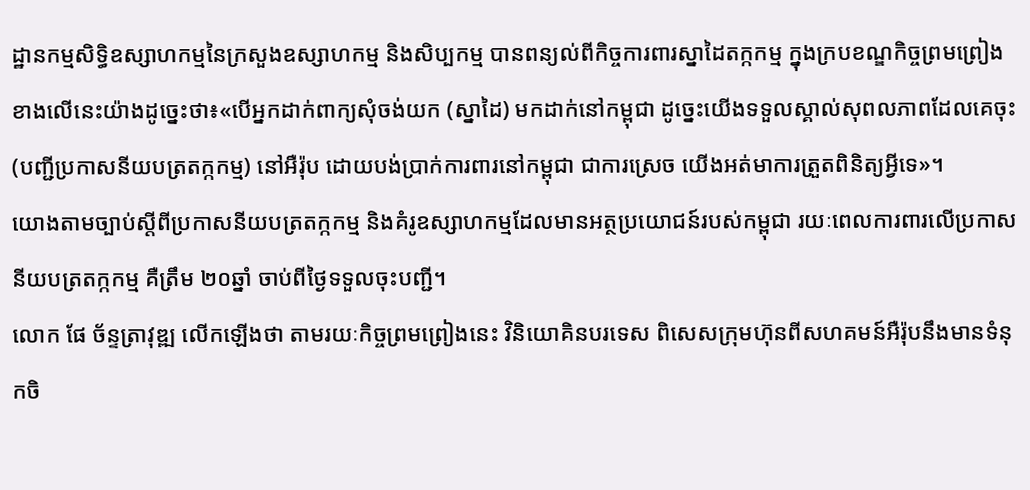ដ្ឋានកម្មសិទ្ធិឧស្សាហកម្មនៃក្រសួងឧស្សាហកម្ម និងសិប្បកម្ម បានពន្យល់ពីកិច្ចការពារស្នាដៃតក្កកម្ម ក្នុងក្របខណ្ឌកិច្ចព្រមព្រៀងខាងលើនេះយ៉ាងដូច្នេះថា៖«បើអ្នកដាក់ពាក្យសុំចង់យក (ស្នាដៃ) មកដាក់នៅកម្ពុជា ដូច្នេះយើងទទួលស្គាល់សុពលភាពដែលគេចុះ(បញ្ជីប្រកាសនីយបត្រតក្កកម្ម) នៅអឺរ៉ុប ដោយបង់ប្រាក់ការពារនៅកម្ពុជា ជាការស្រេច យើងអត់មាការត្រួតពិនិត្យអ្វីទេ»។
យោងតាមច្បាប់ស្ដីពីប្រកាសនីយបត្រតក្កកម្ម និងគំរូឧស្សាហកម្មដែលមានអត្ថប្រយោជន៍របស់កម្ពុជា រយៈពេលការពារលើប្រកាសនីយបត្រតក្កកម្ម គឺត្រឹម ២០ឆ្នាំ ចាប់ពីថ្ងៃទទួលចុះបញ្ជី។
លោក ផែ ច័ន្ទត្រាវុឌ្ឍ លើកឡើងថា តាមរយៈកិច្ចព្រមព្រៀងនេះ វិនិយោគិនបរទេស ពិសេសក្រុមហ៊ុនពីសហគមន៍អឺរ៉ុបនឹងមានទំនុកចិ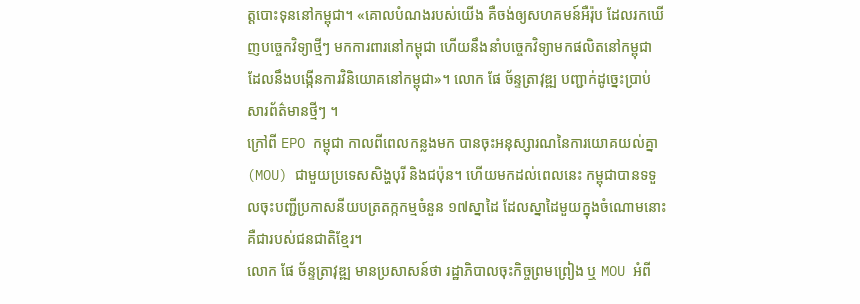ត្តបោះទុននៅកម្ពុជា។ «គោលបំណងរបស់យើង គឺចង់ឲ្យសហគមន៍អឺរ៉ុប ដែលរកឃើញបច្ចេកវិទ្យាថ្មីៗ មកការពារនៅកម្ពុជា ហើយនឹងនាំបច្ចេកវិទ្យាមកផលិតនៅកម្ពុជា ដែលនឹងបង្កើនការវិនិយោគនៅកម្ពុជា»។ លោក ផែ ច័ន្ទត្រាវុឌ្ឍ បញ្ជាក់ដូច្នេះប្រាប់សារព័ត៌មានថ្មីៗ ។
ក្រៅពី EPO កម្ពុជា កាលពីពេលកន្លងមក បានចុះអនុស្សារណនៃការយោគយល់គ្នា (MOU) ជាមួយប្រទេសសិង្ហបុរី និងជប៉ុន។ ហើយមកដល់ពេលនេះ កម្ពុជាបានទទួលចុះបញ្ជីប្រកាសនីយបត្រតក្កកម្មចំនួន ១៧ស្នាដៃ ដែលស្នាដៃមួយក្នុងចំណោមនោះគឺជារបស់ជនជាតិខ្មែរ។
លោក ផែ ច័ន្ទត្រាវុឌ្ឍ មានប្រសាសន៍ថា រដ្ឋាភិបាលចុះកិច្ចព្រមព្រៀង ឬ MOU អំពី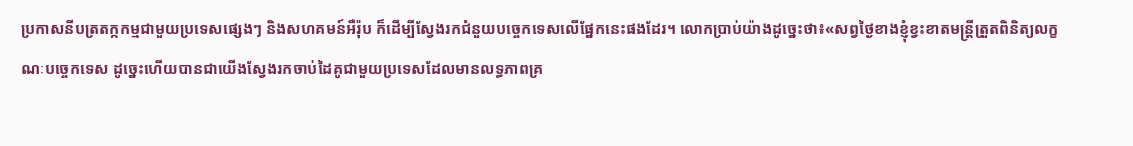ប្រកាសនីបត្រតក្កកម្មជាមួយប្រទេសផ្សេងៗ និងសហគមន៍អឺរ៉ុប ក៏ដើម្បីស្វែងរកជំនួយបច្ចេកទេសលើផ្នែកនេះផងដែរ។ លោកប្រាប់យ៉ាងដូច្នេះថា៖«សព្វថ្ងៃខាងខ្ញុំខ្វះខាតមន្ត្រីត្រួតពិនិត្យលក្ខណៈបច្ចេកទេស ដូច្នេះហើយបានជាយើងស្វែងរកចាប់ដៃគូជាមួយប្រទេសដែលមានលទ្ធភាពគ្រ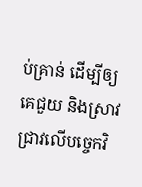ប់គ្រាន់ ដើម្បីឲ្យគេជួយ និងស្រាវជ្រាវលើបច្ចេកវិ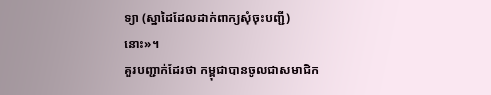ទ្យា (ស្នាដៃដែលដាក់ពាក្យសុំចុះបញ្ជី) នោះ»។
គួរបញ្ជាក់ដែរថា កម្ពុជាបានចូលជាសមាជិក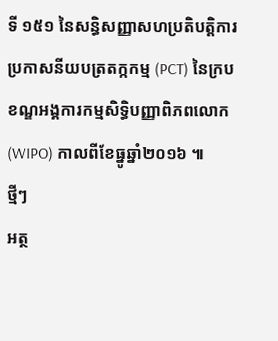ទី ១៥១ នៃសន្ធិសញ្ញាសហប្រតិបត្តិការប្រកាសនីយបត្រតក្កកម្ម (PCT) នៃក្របខណ្ឌអង្គការកម្មសិទ្ធិបញ្ញាពិភពលោក (WIPO) កាលពីខែធ្នូឆ្នាំ២០១៦ ៕
ថ្មីៗ
អត្ថ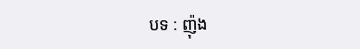បទ : ញ៉ុង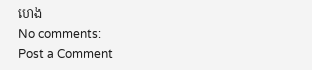ហេង
No comments:
Post a Comment